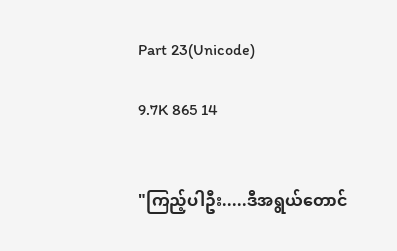Part 23(Unicode)

9.7K 865 14


"ကြည့်ပါဦး.....ဒီအရွယ်တောင်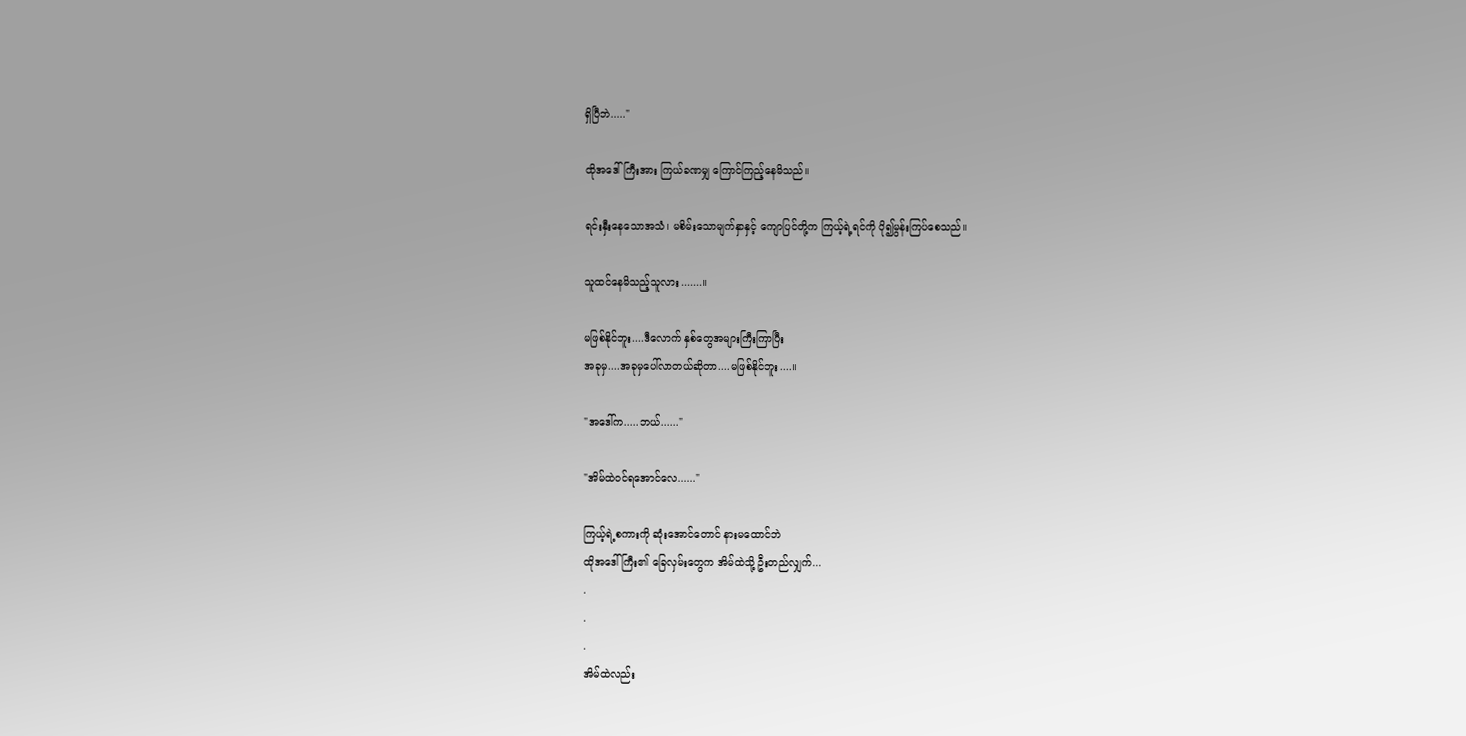ရှိပြီဘဲ....."

ထိုအဒေါ်ကြီးအား ကြယ်ခဏမျှ ကြောင်ကြည့်နေမိသည်။

ရင်းနှီးနေသောအသံ၊ မစိမ်းသောမျက်နှာနှင့် ကျောပြင်တို့က ကြယ့်ရဲ့ရင်ကို ပို၍မွန်းကြပ်စေသည်။

သူထင်နေမိသည့်သူလား.......။

မဖြစ်နိုင်ဘူး....ဒီလောက် နှစ်တွေအများကြီးကြာပြီး
အခုမှ....အခုမှပေါ်လာတယ်ဆိုတာ....မဖြစ်နိုင်ဘူး....။

"အဒေါ်က.....ဘယ်......"

"အိမ်ထဲဝင်ရအောင်လေ......"

ကြယ့်ရဲ့စကားကို ဆုံးအောင်တောင် နားမထောင်ဘဲ
ထိုအဒေါ်ကြီး၏ ခြေလှမ်းတွေက အိမ်ထဲသို့ ဦးတည်လျှက်...
.
.
.
အိမ်ထဲလည်း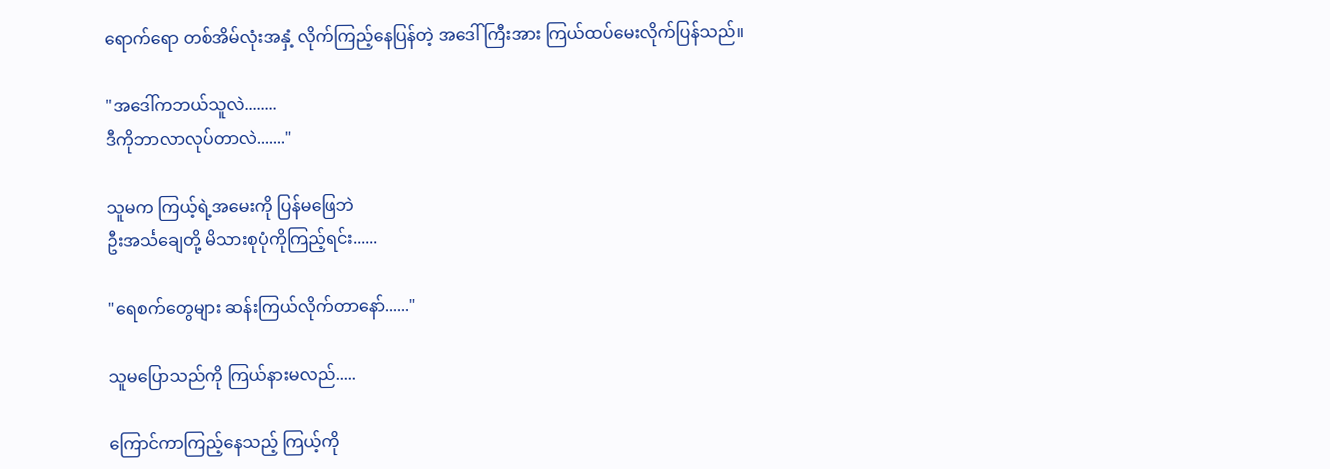ရောက်ရော တစ်အိမ်လုံးအနှံ့ လိုက်ကြည့်နေပြန်တဲ့ အဒေါ်ကြီးအား ကြယ်ထပ်မေးလိုက်ပြန်သည်။

"အဒေါ်ကဘယ်သူလဲ........
ဒီကိုဘာလာလုပ်တာလဲ......."

သူမက ကြယ့်ရဲ့အမေးကို ပြန်မဖြေဘဲ
ဦးအင်္သချေတို့ မိသားစုပုံကိုကြည့်ရင်း......

"ရေစက်တွေများ ဆန်းကြယ်လိုက်တာနော်......"

သူမပြောသည်ကို ကြယ်နားမလည်.....

ကြောင်ကာကြည့်နေသည့် ကြယ့်ကို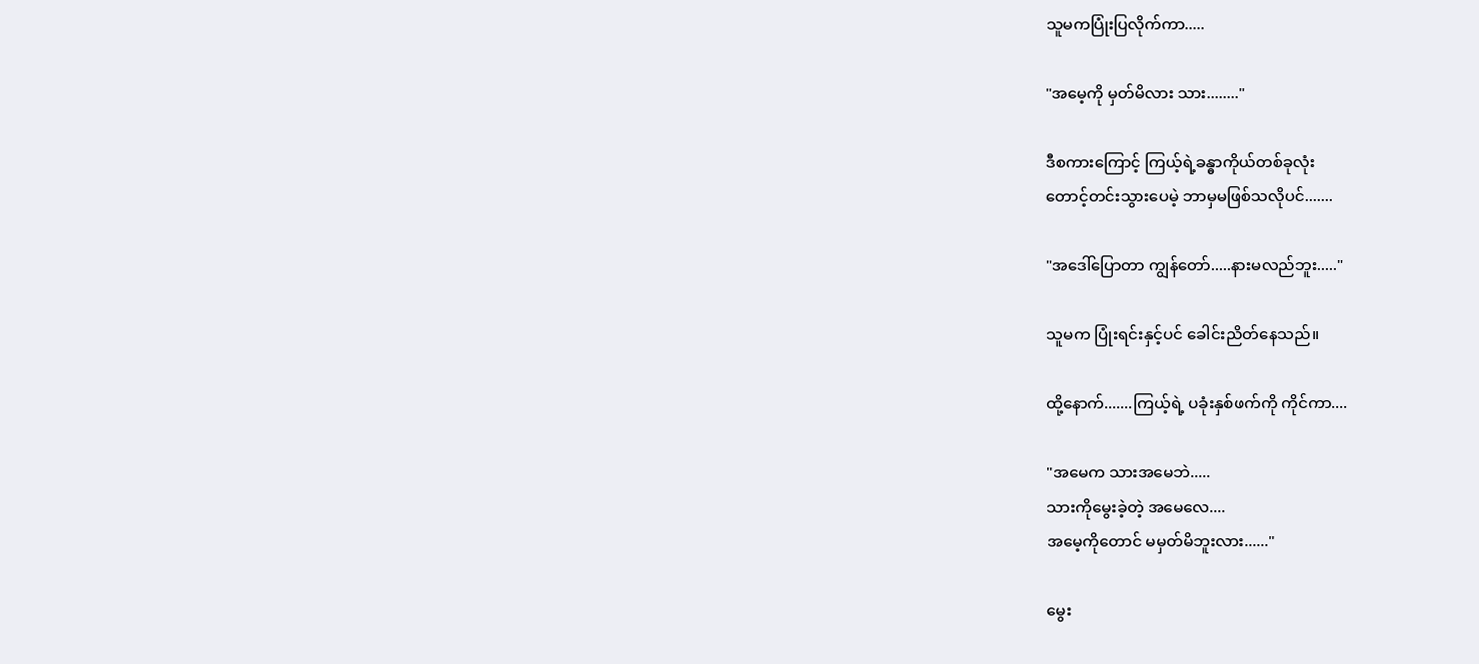သူမကပြုံးပြလိုက်ကာ.....

"အမေ့ကို မှတ်မိလား သား........"

ဒီစကားကြောင့် ကြယ့်ရဲ့ခန္ဓာကိုယ်တစ်ခုလုံး
တောင့်တင်းသွားပေမဲ့ ဘာမှမဖြစ်သလိုပင်.......

"အဒေါ်ပြောတာ ကျွန်တော်.....နားမလည်ဘူး....."

သူမက ပြုံးရင်းနှင့်ပင် ခေါင်းညိတ်နေသည်။

ထို့နောက်.......ကြယ့်ရဲ့ ပခုံးနှစ်ဖက်ကို ကိုင်ကာ....

"အမေက သားအမေဘဲ.....
သားကိုမွေးခဲ့တဲ့ အမေလေ....
အမေ့ကိုတောင် မမှတ်မိဘူးလား......"

မွေး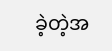ခဲ့တဲ့အ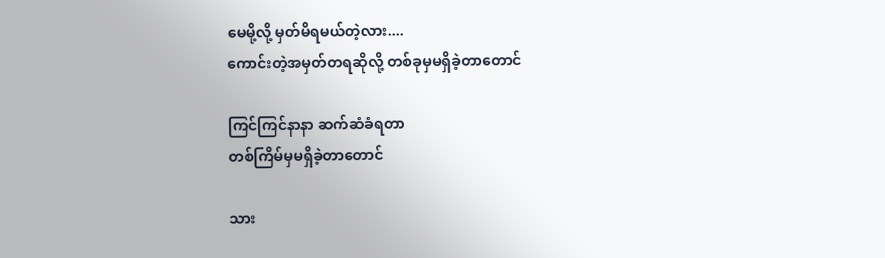မေမို့လို့ မှတ်မိရမယ်တဲ့လား....
ကောင်းတဲ့အမှတ်တရဆိုလို့ တစ်ခုမှမရှိခဲ့တာတောင်

ကြင်ကြင်နာနာ ဆက်ဆံခံရတာ
တစ်ကြိမ်မှမရှိခဲ့တာတောင်

သား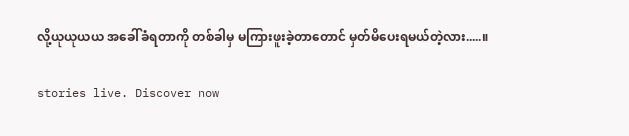လို့ယုယုယယ အခေါ်ခံရတာကို တစ်ခါမှ မကြားဖူးခဲ့တာတောင် မှတ်မိပေးရမယ်တဲ့လား.....။

stories live. Discover now